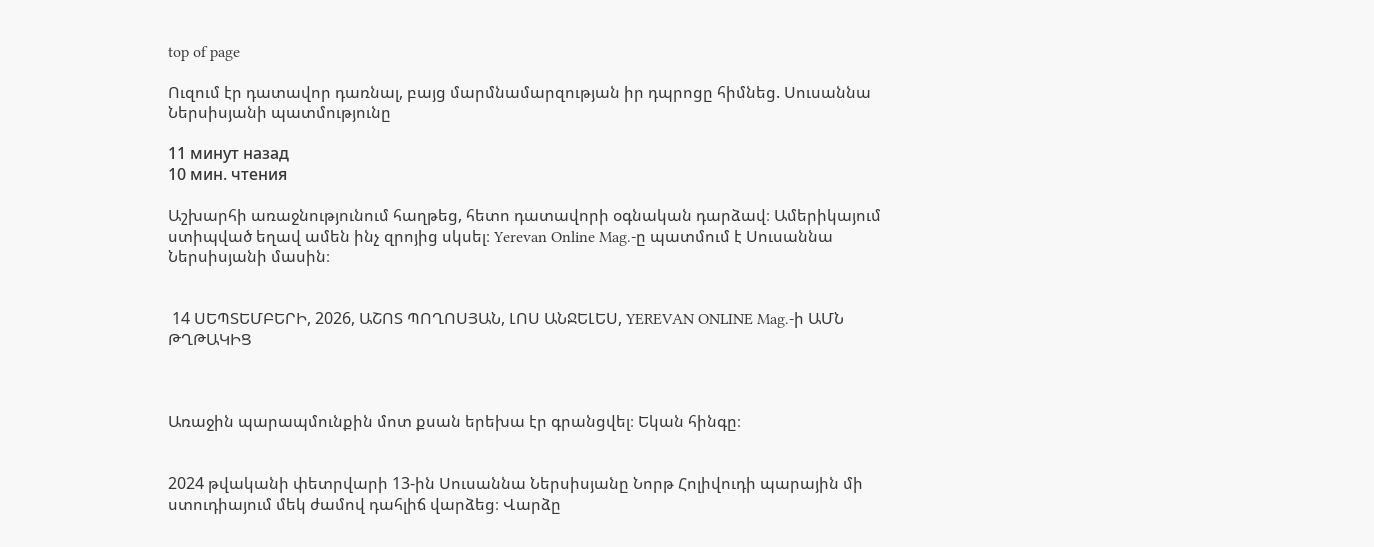top of page

Ուզում էր դատավոր դառնալ, բայց մարմնամարզության իր դպրոցը հիմնեց. Սուսաննա Ներսիսյանի պատմությունը

11 минут назад
10 мин. чтения

Աշխարհի առաջնությունում հաղթեց, հետո դատավորի օգնական դարձավ։ Ամերիկայում ստիպված եղավ ամեն ինչ զրոյից սկսել։ Yerevan Online Mag.-ը պատմում է Սուսաննա Ներսիսյանի մասին։


 14 ՍԵՊՏԵՄԲԵՐԻ, 2026, ԱՇՈՏ ՊՈՂՈՍՅԱՆ, ԼՈՍ ԱՆՋԵԼԵՍ, YEREVAN ONLINE Mag.-ի ԱՄՆ ԹՂԹԱԿԻՑ



Առաջին պարապմունքին մոտ քսան երեխա էր գրանցվել։ Եկան հինգը։


2024 թվականի փետրվարի 13-ին Սուսաննա Ներսիսյանը Նորթ Հոլիվուդի պարային մի ստուդիայում մեկ ժամով դահլիճ վարձեց։ Վարձը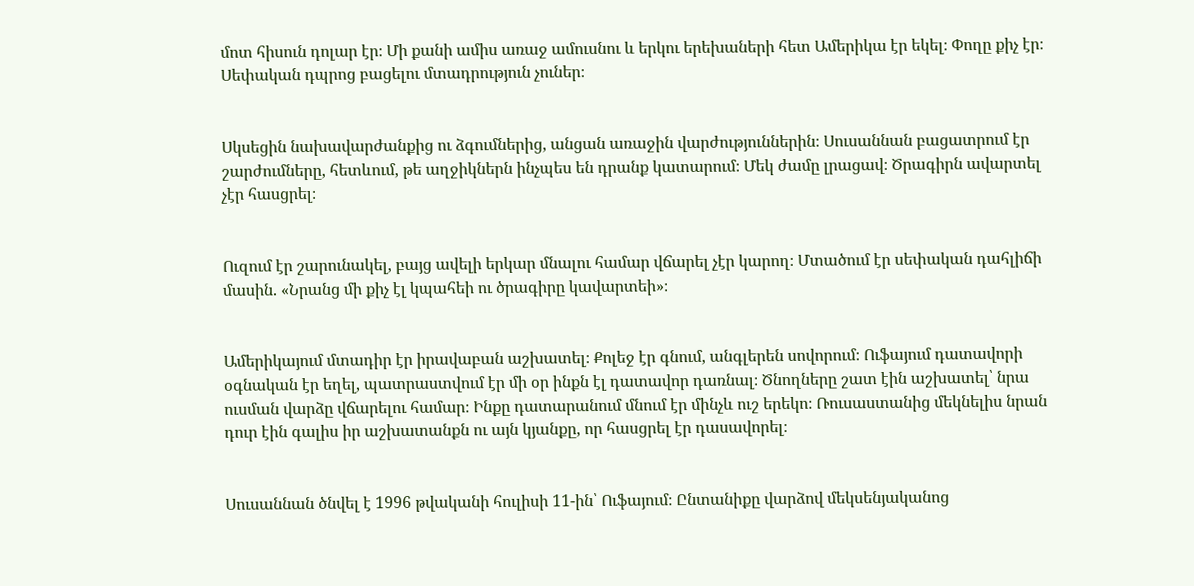մոտ հիսուն դոլար էր։ Մի քանի ամիս առաջ ամուսնու և երկու երեխաների հետ Ամերիկա էր եկել։ Փողը քիչ էր։ Սեփական դպրոց բացելու մտադրություն չուներ։


Սկսեցին նախավարժանքից ու ձգումներից, անցան առաջին վարժություններին։ Սուսաննան բացատրում էր շարժումները, հետևում, թե աղջիկներն ինչպես են դրանք կատարում։ Մեկ ժամը լրացավ։ Ծրագիրն ավարտել չէր հասցրել։


Ուզում էր շարունակել, բայց ավելի երկար մնալու համար վճարել չէր կարող։ Մտածում էր սեփական դահլիճի մասին. «Նրանց մի քիչ էլ կպահեի ու ծրագիրը կավարտեի»։


Ամերիկայում մտադիր էր իրավաբան աշխատել։ Քոլեջ էր գնում, անգլերեն սովորում։ Ուֆայում դատավորի օգնական էր եղել, պատրաստվում էր մի օր ինքն էլ դատավոր դառնալ։ Ծնողները շատ էին աշխատել՝ նրա ուսման վարձը վճարելու համար։ Ինքը դատարանում մնում էր մինչև ուշ երեկո։ Ռուսաստանից մեկնելիս նրան դուր էին գալիս իր աշխատանքն ու այն կյանքը, որ հասցրել էր դասավորել։


Սուսաննան ծնվել է 1996 թվականի հուլիսի 11-ին՝ Ուֆայում։ Ընտանիքը վարձով մեկսենյականոց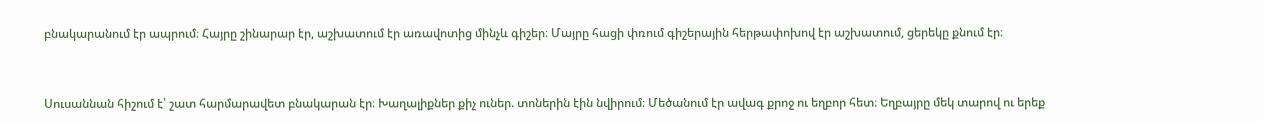բնակարանում էր ապրում։ Հայրը շինարար էր, աշխատում էր առավոտից մինչև գիշեր։ Մայրը հացի փռում գիշերային հերթափոխով էր աշխատում, ցերեկը քնում էր։


Սուսաննան հիշում է՝ շատ հարմարավետ բնակարան էր։ Խաղալիքներ քիչ ուներ. տոներին էին նվիրում։ Մեծանում էր ավագ քրոջ ու եղբոր հետ։ Եղբայրը մեկ տարով ու երեք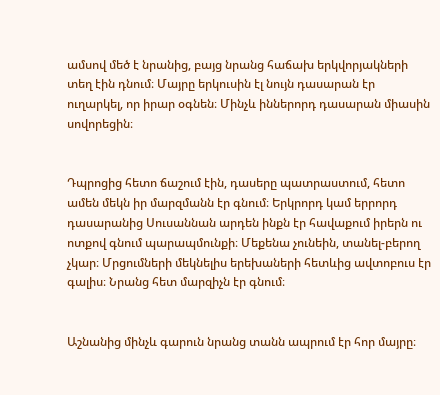ամսով մեծ է նրանից, բայց նրանց հաճախ երկվորյակների տեղ էին դնում։ Մայրը երկուսին էլ նույն դասարան էր ուղարկել, որ իրար օգնեն։ Մինչև իններորդ դասարան միասին սովորեցին։


Դպրոցից հետո ճաշում էին, դասերը պատրաստում, հետո ամեն մեկն իր մարզմանն էր գնում։ Երկրորդ կամ երրորդ դասարանից Սուսաննան արդեն ինքն էր հավաքում իրերն ու ոտքով գնում պարապմունքի։ Մեքենա չունեին, տանել-բերող չկար։ Մրցումների մեկնելիս երեխաների հետևից ավտոբուս էր գալիս։ Նրանց հետ մարզիչն էր գնում։


Աշնանից մինչև գարուն նրանց տանն ապրում էր հոր մայրը։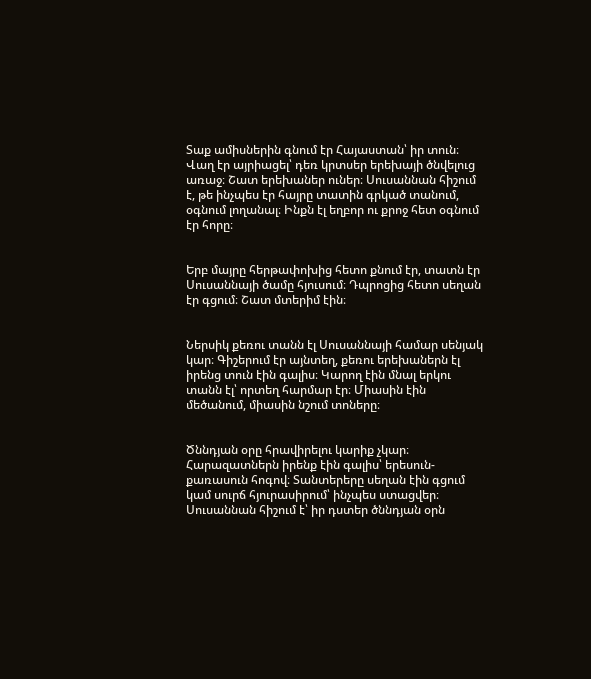Տաք ամիսներին գնում էր Հայաստան՝ իր տուն։ Վաղ էր այրիացել՝ դեռ կրտսեր երեխայի ծնվելուց առաջ։ Շատ երեխաներ ուներ։ Սուսաննան հիշում է, թե ինչպես էր հայրը տատին գրկած տանում, օգնում լողանալ։ Ինքն էլ եղբոր ու քրոջ հետ օգնում էր հորը։


Երբ մայրը հերթափոխից հետո քնում էր, տատն էր Սուսաննայի ծամը հյուսում։ Դպրոցից հետո սեղան էր գցում։ Շատ մտերիմ էին։


Ներսիկ քեռու տանն էլ Սուսաննայի համար սենյակ կար։ Գիշերում էր այնտեղ, քեռու երեխաներն էլ իրենց տուն էին գալիս։ Կարող էին մնալ երկու տանն էլ՝ որտեղ հարմար էր։ Միասին էին մեծանում, միասին նշում տոները։


Ծննդյան օրը հրավիրելու կարիք չկար։ Հարազատներն իրենք էին գալիս՝ երեսուն-քառասուն հոգով։ Տանտերերը սեղան էին գցում կամ սուրճ հյուրասիրում՝ ինչպես ստացվեր։ Սուսաննան հիշում է՝ իր դստեր ծննդյան օրն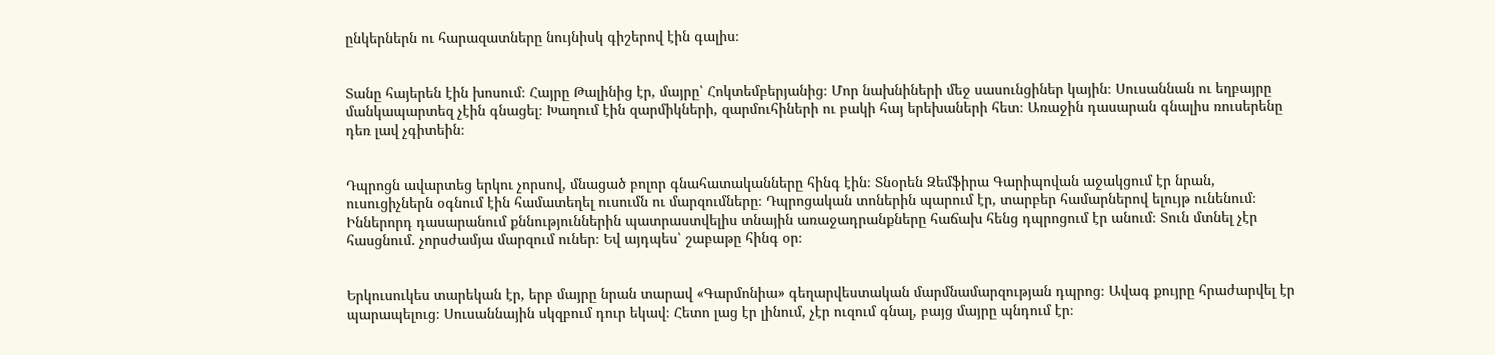ընկերներն ու հարազատները նույնիսկ գիշերով էին գալիս։


Տանը հայերեն էին խոսում։ Հայրը Թալինից էր, մայրը՝ Հոկտեմբերյանից։ Մոր նախնիների մեջ սասունցիներ կային։ Սուսաննան ու եղբայրը մանկապարտեզ չէին գնացել։ Խաղում էին զարմիկների, զարմուհիների ու բակի հայ երեխաների հետ։ Առաջին դասարան գնալիս ռուսերենը դեռ լավ չգիտեին։


Դպրոցն ավարտեց երկու չորսով, մնացած բոլոր գնահատականները հինգ էին։ Տնօրեն Զեմֆիրա Գարիպովան աջակցում էր նրան, ուսուցիչներն օգնում էին համատեղել ուսումն ու մարզումները։ Դպրոցական տոներին պարում էր, տարբեր համարներով ելույթ ունենում։ Իններորդ դասարանում քննություններին պատրաստվելիս տնային առաջադրանքները հաճախ հենց դպրոցում էր անում։ Տուն մտնել չէր հասցնում. չորսժամյա մարզում ուներ։ Եվ այդպես՝ շաբաթը հինգ օր։


Երկուսուկես տարեկան էր, երբ մայրը նրան տարավ «Գարմոնիա» գեղարվեստական մարմնամարզության դպրոց։ Ավագ քույրը հրաժարվել էր պարապելուց։ Սուսաննային սկզբում դուր եկավ։ Հետո լաց էր լինում, չէր ուզում գնալ, բայց մայրը պնդում էր։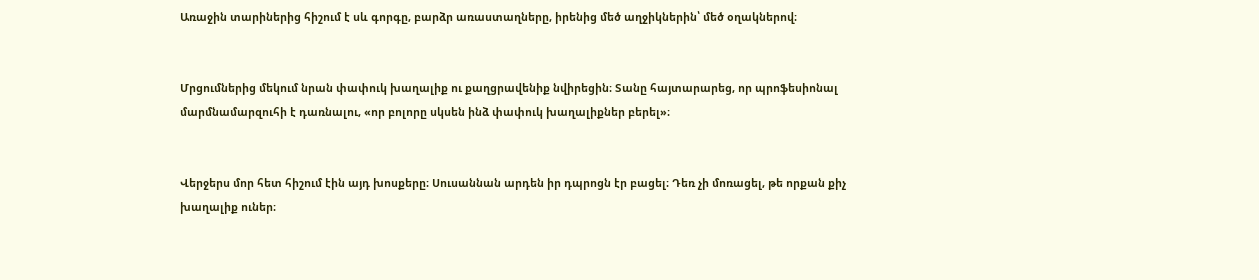Առաջին տարիներից հիշում է սև գորգը, բարձր առաստաղները, իրենից մեծ աղջիկներին՝ մեծ օղակներով։


Մրցումներից մեկում նրան փափուկ խաղալիք ու քաղցրավենիք նվիրեցին։ Տանը հայտարարեց, որ պրոֆեսիոնալ մարմնամարզուհի է դառնալու, «որ բոլորը սկսեն ինձ փափուկ խաղալիքներ բերել»։


Վերջերս մոր հետ հիշում էին այդ խոսքերը։ Սուսաննան արդեն իր դպրոցն էր բացել։ Դեռ չի մոռացել, թե որքան քիչ խաղալիք ուներ։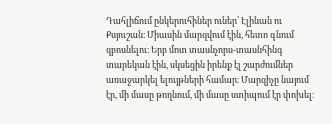Դահլիճում ընկերուհիներ ուներ՝ Էլինան ու Քսյուշան։ Միասին մարզվում էին, հետո գնում զբոսնելու։ Երբ մոտ տասնչորս-տասնհինգ տարեկան էին, սկսեցին իրենք էլ շարժումներ առաջարկել ելույթների համար։ Մարզիչը նայում էր, մի մասը թողնում, մի մասը ստիպում էր փոխել։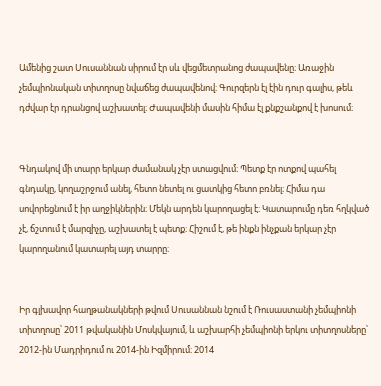Ամենից շատ Սուսաննան սիրում էր սև վեցմետրանոց ժապավենը։ Առաջին չեմպիոնական տիտղոսը նվաճեց ժապավենով։ Գուրզերն էլ էին դուր գալիս, թեև դժվար էր դրանցով աշխատել։ Ժապավենի մասին հիմա էլ քնքշանքով է խոսում։


Գնդակով մի տարր երկար ժամանակ չէր ստացվում։ Պետք էր ոտքով պահել գնդակը, կողաշրջում անել, հետո նետել ու ցատկից հետո բռնել։ Հիմա դա սովորեցնում է իր աղջիկներին։ Մեկն արդեն կարողացել է։ Կատարումը դեռ հղկված չէ, ճշտում է մարզիչը, աշխատել է պետք։ Հիշում է, թե ինքն ինչքան երկար չէր կարողանում կատարել այդ տարրը։


Իր գլխավոր հաղթանակների թվում Սուսաննան նշում է Ռուսաստանի չեմպիոնի տիտղոսը՝ 2011 թվականին Մոսկվայում, և աշխարհի չեմպիոնի երկու տիտղոսները՝ 2012-ին Մադրիդում ու 2014-ին Իզմիրում։ 2014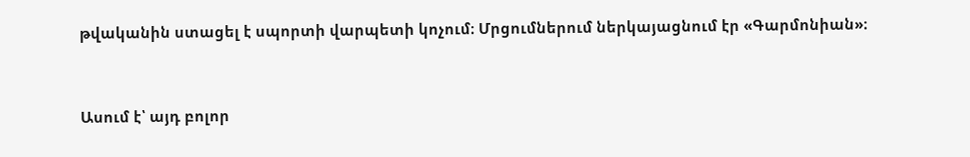թվականին ստացել է սպորտի վարպետի կոչում։ Մրցումներում ներկայացնում էր «Գարմոնիան»։


Ասում է՝ այդ բոլոր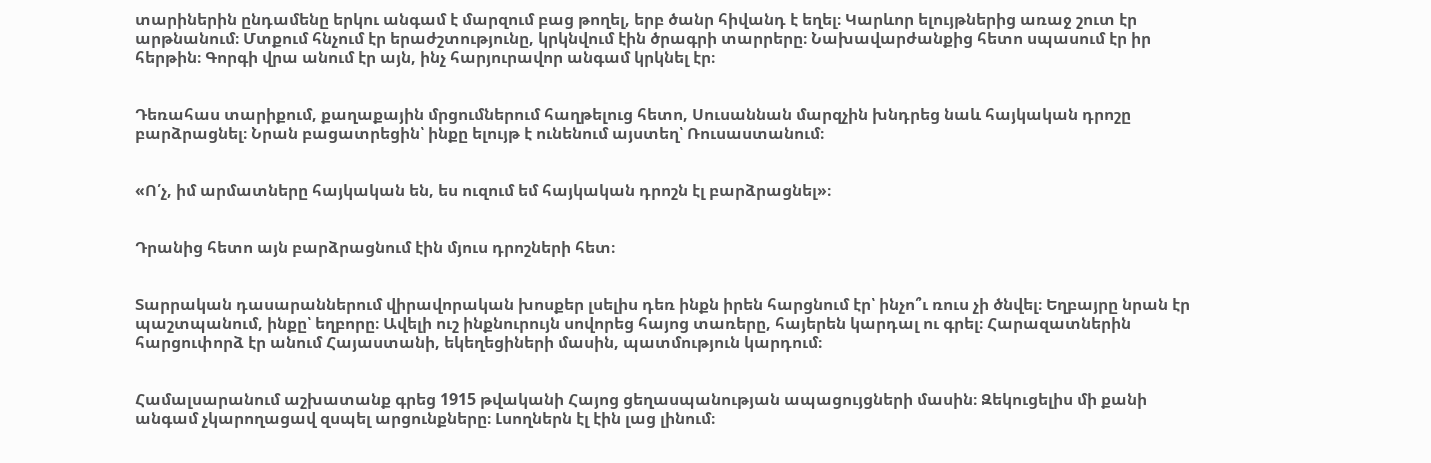տարիներին ընդամենը երկու անգամ է մարզում բաց թողել, երբ ծանր հիվանդ է եղել։ Կարևոր ելույթներից առաջ շուտ էր արթնանում։ Մտքում հնչում էր երաժշտությունը, կրկնվում էին ծրագրի տարրերը։ Նախավարժանքից հետո սպասում էր իր հերթին։ Գորգի վրա անում էր այն, ինչ հարյուրավոր անգամ կրկնել էր։


Դեռահաս տարիքում, քաղաքային մրցումներում հաղթելուց հետո, Սուսաննան մարզչին խնդրեց նաև հայկական դրոշը բարձրացնել։ Նրան բացատրեցին՝ ինքը ելույթ է ունենում այստեղ՝ Ռուսաստանում։


«Ո՛չ, իմ արմատները հայկական են, ես ուզում եմ հայկական դրոշն էլ բարձրացնել»։


Դրանից հետո այն բարձրացնում էին մյուս դրոշների հետ։


Տարրական դասարաններում վիրավորական խոսքեր լսելիս դեռ ինքն իրեն հարցնում էր՝ ինչո՞ւ ռուս չի ծնվել։ Եղբայրը նրան էր պաշտպանում, ինքը՝ եղբորը։ Ավելի ուշ ինքնուրույն սովորեց հայոց տառերը, հայերեն կարդալ ու գրել։ Հարազատներին հարցուփորձ էր անում Հայաստանի, եկեղեցիների մասին, պատմություն կարդում։


Համալսարանում աշխատանք գրեց 1915 թվականի Հայոց ցեղասպանության ապացույցների մասին։ Զեկուցելիս մի քանի անգամ չկարողացավ զսպել արցունքները։ Լսողներն էլ էին լաց լինում։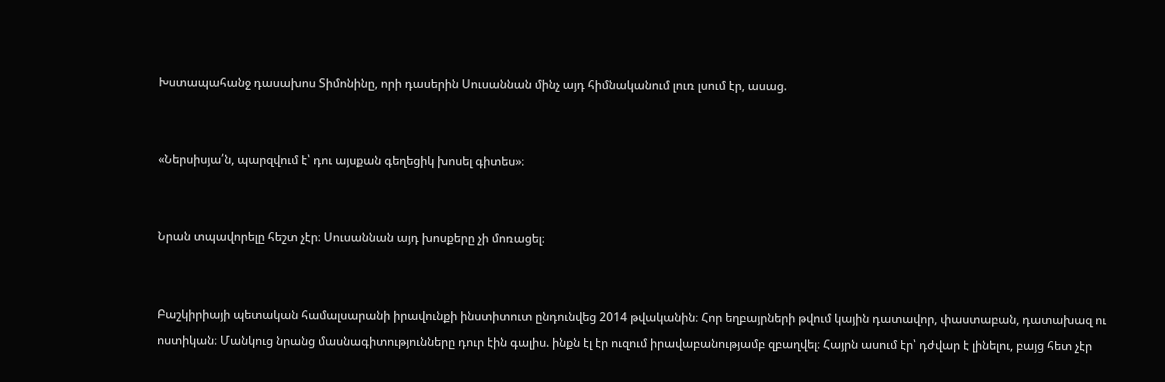Խստապահանջ դասախոս Տիմոնինը, որի դասերին Սուսաննան մինչ այդ հիմնականում լուռ լսում էր, ասաց.


«Ներսիսյա՛ն, պարզվում է՝ դու այսքան գեղեցիկ խոսել գիտես»։


Նրան տպավորելը հեշտ չէր։ Սուսաննան այդ խոսքերը չի մոռացել։


Բաշկիրիայի պետական համալսարանի իրավունքի ինստիտուտ ընդունվեց 2014 թվականին։ Հոր եղբայրների թվում կային դատավոր, փաստաբան, դատախազ ու ոստիկան։ Մանկուց նրանց մասնագիտությունները դուր էին գալիս. ինքն էլ էր ուզում իրավաբանությամբ զբաղվել։ Հայրն ասում էր՝ դժվար է լինելու, բայց հետ չէր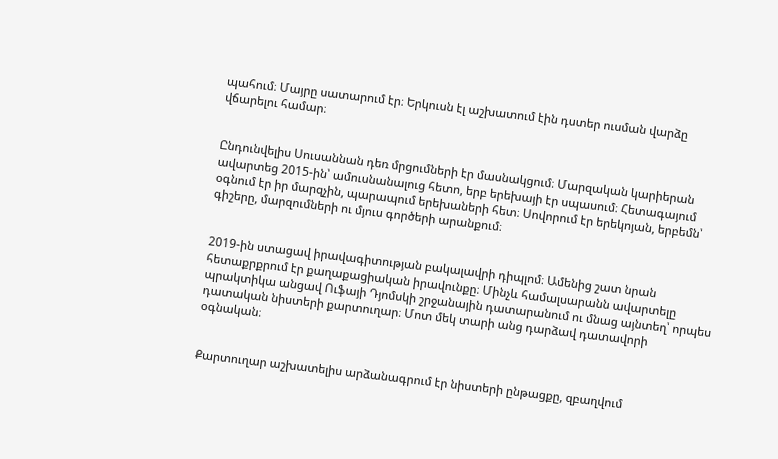պահում։ Մայրը սատարում էր։ Երկուսն էլ աշխատում էին դստեր ուսման վարձը վճարելու համար։


Ընդունվելիս Սուսաննան դեռ մրցումների էր մասնակցում։ Մարզական կարիերան ավարտեց 2015-ին՝ ամուսնանալուց հետո, երբ երեխայի էր սպասում։ Հետագայում օգնում էր իր մարզչին, պարապում երեխաների հետ։ Սովորում էր երեկոյան, երբեմն՝ գիշերը, մարզումների ու մյուս գործերի արանքում։


2019-ին ստացավ իրավագիտության բակալավրի դիպլոմ։ Ամենից շատ նրան հետաքրքրում էր քաղաքացիական իրավունքը։ Մինչև համալսարանն ավարտելը պրակտիկա անցավ Ուֆայի Դյոմսկի շրջանային դատարանում ու մնաց այնտեղ՝ որպես դատական նիստերի քարտուղար։ Մոտ մեկ տարի անց դարձավ դատավորի օգնական։


Քարտուղար աշխատելիս արձանագրում էր նիստերի ընթացքը, զբաղվում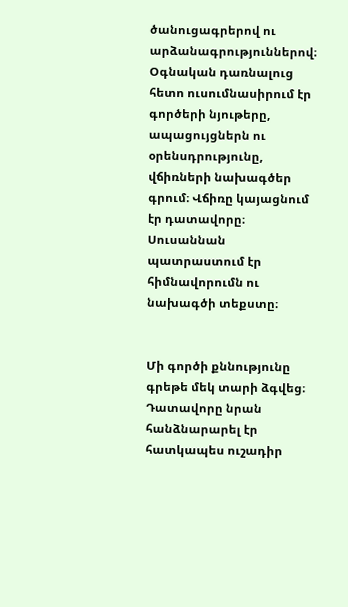ծանուցագրերով ու արձանագրություններով։ Օգնական դառնալուց հետո ուսումնասիրում էր գործերի նյութերը, ապացույցներն ու օրենսդրությունը, վճիռների նախագծեր գրում։ Վճիռը կայացնում էր դատավորը։ Սուսաննան պատրաստում էր հիմնավորումն ու նախագծի տեքստը։


Մի գործի քննությունը գրեթե մեկ տարի ձգվեց։ Դատավորը նրան հանձնարարել էր հատկապես ուշադիր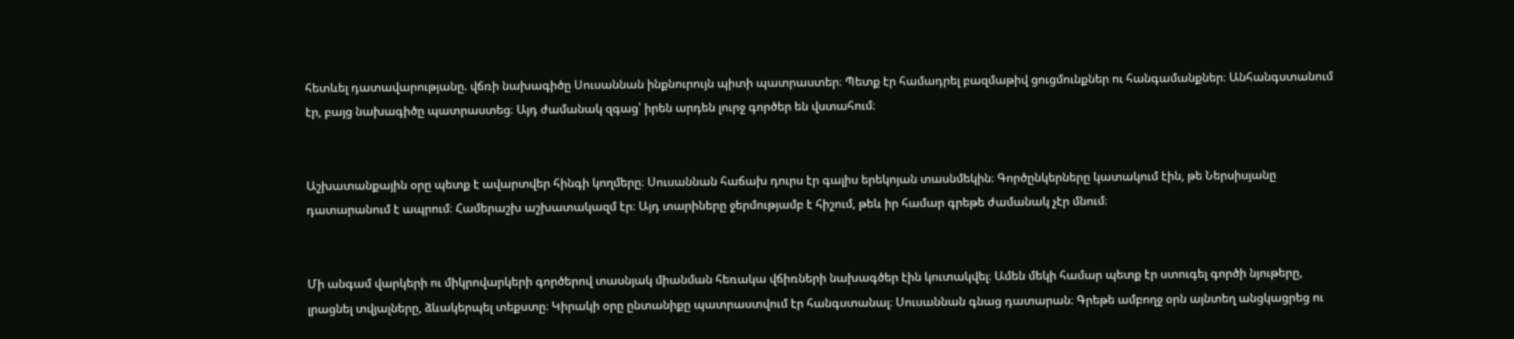հետևել դատավարությանը. վճռի նախագիծը Սուսաննան ինքնուրույն պիտի պատրաստեր։ Պետք էր համադրել բազմաթիվ ցուցմունքներ ու հանգամանքներ։ Անհանգստանում էր, բայց նախագիծը պատրաստեց։ Այդ ժամանակ զգաց՝ իրեն արդեն լուրջ գործեր են վստահում։


Աշխատանքային օրը պետք է ավարտվեր հինգի կողմերը։ Սուսաննան հաճախ դուրս էր գալիս երեկոյան տասնմեկին։ Գործընկերները կատակում էին, թե Ներսիսյանը դատարանում է ապրում։ Համերաշխ աշխատակազմ էր։ Այդ տարիները ջերմությամբ է հիշում, թեև իր համար գրեթե ժամանակ չէր մնում։


Մի անգամ վարկերի ու միկրովարկերի գործերով տասնյակ միանման հեռակա վճիռների նախագծեր էին կուտակվել։ Ամեն մեկի համար պետք էր ստուգել գործի նյութերը, լրացնել տվյալները, ձևակերպել տեքստը։ Կիրակի օրը ընտանիքը պատրաստվում էր հանգստանալ։ Սուսաննան գնաց դատարան։ Գրեթե ամբողջ օրն այնտեղ անցկացրեց ու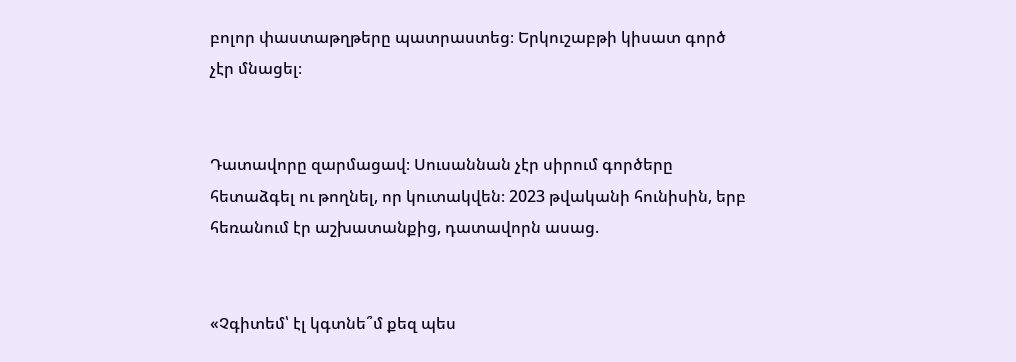բոլոր փաստաթղթերը պատրաստեց։ Երկուշաբթի կիսատ գործ չէր մնացել։


Դատավորը զարմացավ։ Սուսաննան չէր սիրում գործերը հետաձգել ու թողնել, որ կուտակվեն։ 2023 թվականի հունիսին, երբ հեռանում էր աշխատանքից, դատավորն ասաց.


«Չգիտեմ՝ էլ կգտնե՞մ քեզ պես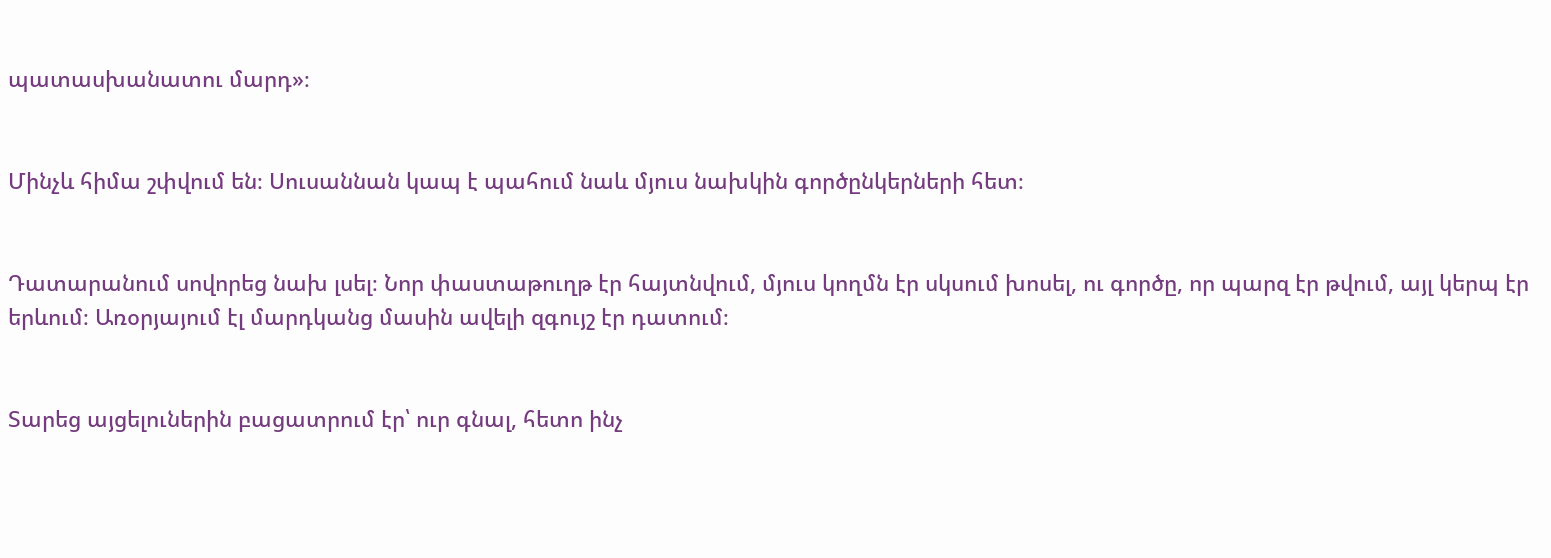պատասխանատու մարդ»։


Մինչև հիմա շփվում են։ Սուսաննան կապ է պահում նաև մյուս նախկին գործընկերների հետ։


Դատարանում սովորեց նախ լսել։ Նոր փաստաթուղթ էր հայտնվում, մյուս կողմն էր սկսում խոսել, ու գործը, որ պարզ էր թվում, այլ կերպ էր երևում։ Առօրյայում էլ մարդկանց մասին ավելի զգույշ էր դատում։


Տարեց այցելուներին բացատրում էր՝ ուր գնալ, հետո ինչ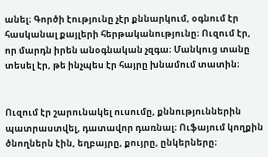անել։ Գործի էությունը չէր քննարկում, օգնում էր հասկանալ քայլերի հերթականությունը։ Ուզում էր, որ մարդն իրեն անօգնական չզգա։ Մանկուց տանը տեսել էր, թե ինչպես էր հայրը խնամում տատին։


Ուզում էր շարունակել ուսումը, քննություններին պատրաստվել, դատավոր դառնալ։ Ուֆայում կողքին ծնողներն էին, եղբայրը, քույրը, ընկերները։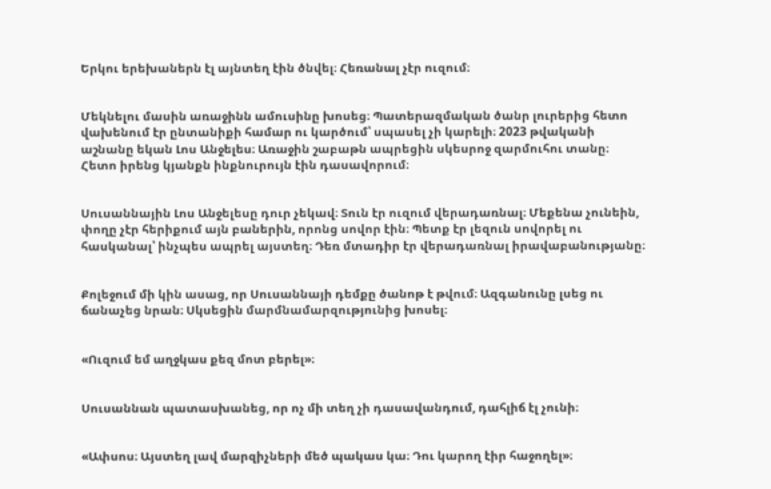Երկու երեխաներն էլ այնտեղ էին ծնվել։ Հեռանալ չէր ուզում։


Մեկնելու մասին առաջինն ամուսինը խոսեց։ Պատերազմական ծանր լուրերից հետո վախենում էր ընտանիքի համար ու կարծում՝ սպասել չի կարելի։ 2023 թվականի աշնանը եկան Լոս Անջելես։ Առաջին շաբաթն ապրեցին սկեսրոջ զարմուհու տանը։ Հետո իրենց կյանքն ինքնուրույն էին դասավորում։


Սուսաննային Լոս Անջելեսը դուր չեկավ։ Տուն էր ուզում վերադառնալ։ Մեքենա չունեին, փողը չէր հերիքում այն բաներին, որոնց սովոր էին։ Պետք էր լեզուն սովորել ու հասկանալ՝ ինչպես ապրել այստեղ։ Դեռ մտադիր էր վերադառնալ իրավաբանությանը։


Քոլեջում մի կին ասաց, որ Սուսաննայի դեմքը ծանոթ է թվում։ Ազգանունը լսեց ու ճանաչեց նրան։ Սկսեցին մարմնամարզությունից խոսել։


«Ուզում եմ աղջկաս քեզ մոտ բերել»։


Սուսաննան պատասխանեց, որ ոչ մի տեղ չի դասավանդում, դահլիճ էլ չունի։


«Ափսոս։ Այստեղ լավ մարզիչների մեծ պակաս կա։ Դու կարող էիր հաջողել»։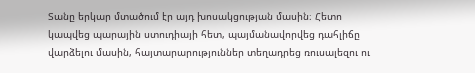Տանը երկար մտածում էր այդ խոսակցության մասին։ Հետո կապվեց պարային ստուդիայի հետ, պայմանավորվեց դահլիճը վարձելու մասին, հայտարարություններ տեղադրեց ռուսալեզու ու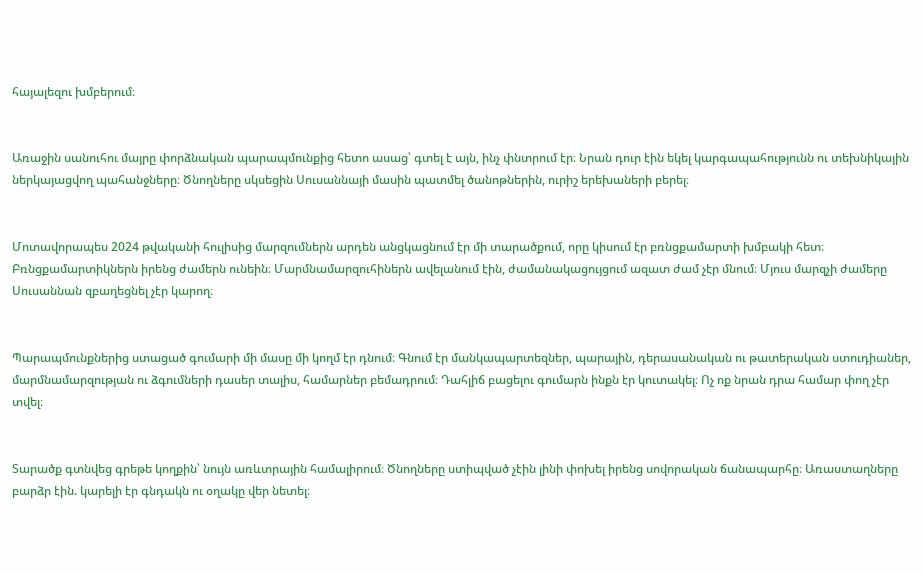հայալեզու խմբերում։


Առաջին սանուհու մայրը փորձնական պարապմունքից հետո ասաց՝ գտել է այն, ինչ փնտրում էր։ Նրան դուր էին եկել կարգապահությունն ու տեխնիկային ներկայացվող պահանջները։ Ծնողները սկսեցին Սուսաննայի մասին պատմել ծանոթներին, ուրիշ երեխաների բերել։


Մոտավորապես 2024 թվականի հուլիսից մարզումներն արդեն անցկացնում էր մի տարածքում, որը կիսում էր բռնցքամարտի խմբակի հետ։ Բռնցքամարտիկներն իրենց ժամերն ունեին։ Մարմնամարզուհիներն ավելանում էին, ժամանակացույցում ազատ ժամ չէր մնում։ Մյուս մարզչի ժամերը Սուսաննան զբաղեցնել չէր կարող։


Պարապմունքներից ստացած գումարի մի մասը մի կողմ էր դնում։ Գնում էր մանկապարտեզներ, պարային, դերասանական ու թատերական ստուդիաներ, մարմնամարզության ու ձգումների դասեր տալիս, համարներ բեմադրում։ Դահլիճ բացելու գումարն ինքն էր կուտակել։ Ոչ ոք նրան դրա համար փող չէր տվել։


Տարածք գտնվեց գրեթե կողքին՝ նույն առևտրային համալիրում։ Ծնողները ստիպված չէին լինի փոխել իրենց սովորական ճանապարհը։ Առաստաղները բարձր էին. կարելի էր գնդակն ու օղակը վեր նետել։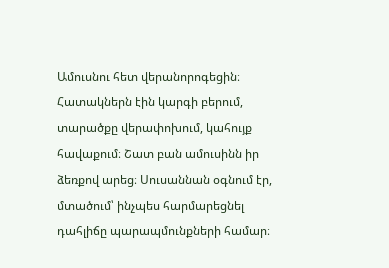Ամուսնու հետ վերանորոգեցին։ Հատակներն էին կարգի բերում, տարածքը վերափոխում, կահույք հավաքում։ Շատ բան ամուսինն իր ձեռքով արեց։ Սուսաննան օգնում էր, մտածում՝ ինչպես հարմարեցնել դահլիճը պարապմունքների համար։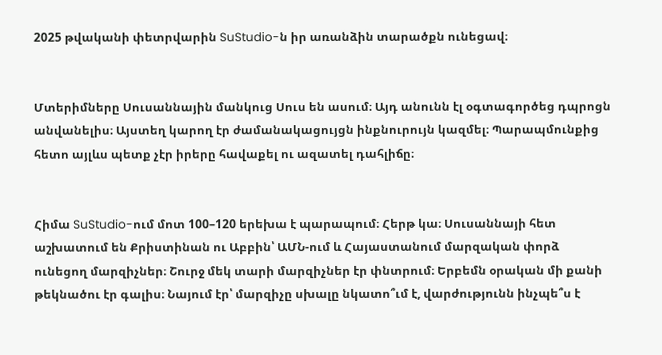2025 թվականի փետրվարին SuStudio-ն իր առանձին տարածքն ունեցավ։


Մտերիմները Սուսաննային մանկուց Սուս են ասում։ Այդ անունն էլ օգտագործեց դպրոցն անվանելիս։ Այստեղ կարող էր ժամանակացույցն ինքնուրույն կազմել։ Պարապմունքից հետո այլևս պետք չէր իրերը հավաքել ու ազատել դահլիճը։


Հիմա SuStudio-ում մոտ 100–120 երեխա է պարապում։ Հերթ կա։ Սուսաննայի հետ աշխատում են Քրիստինան ու Աբբին՝ ԱՄՆ-ում և Հայաստանում մարզական փորձ ունեցող մարզիչներ։ Շուրջ մեկ տարի մարզիչներ էր փնտրում։ Երբեմն օրական մի քանի թեկնածու էր գալիս։ Նայում էր՝ մարզիչը սխալը նկատո՞ւմ է, վարժությունն ինչպե՞ս է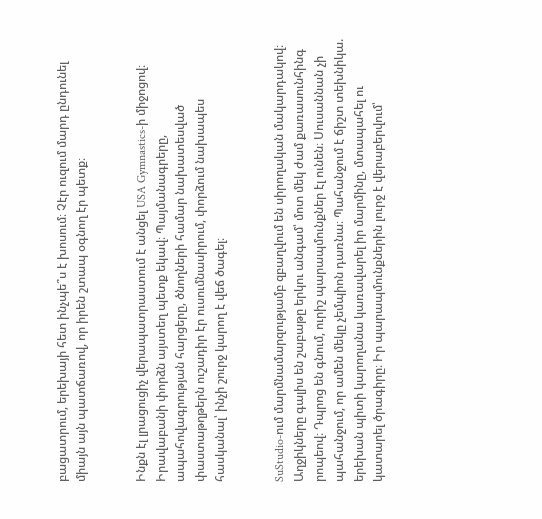բացատրում, երեխայի հետ ինչպե՞ս է խոսում։ Չէր ուզում մարդ ընդունել միայն այն պատճառով, որ իրեն շտապ օգնող էր պետք։


Ինքն էլ լրացուցիչ վերապատրաստում է անցել USA Gymnastics-ի միջոցով։ Իրավաբանի փորձն այստեղ պետք եկավ։ Պայմանագրերը, ապահովագրության հարցերը, ծնողների համար նախատեսված փաստաթղթերն ուշադիր էր ուսումնասիրում, փորձում նախապես հասկանալ՝ ինչի շուրջ կարող է վեճ ծագել։


SuStudio-ում մարմնամարզությամբ զբաղվում են սիրողական մակարդակով։ Աղջիկները գալիս են շաբաթը երկու անգամ՝ մոտ մեկ ժամ քառասունհինգ րոպեով։ Դպրոց են գնում, ուրիշ պարապմունքներ էլ ունեն։ Սուսաննան չի պահանջում, որ ամեն մեկը չեմպիոն դառնա։ Պահանջում է ճիշտ տեխնիկա. երեխան պիտի կարողանա կառավարել իր մարմինը, մտապահել ու կատարել ծրագիրը։ Իր պարապմունքներին լուրջ է վերաբերվում՝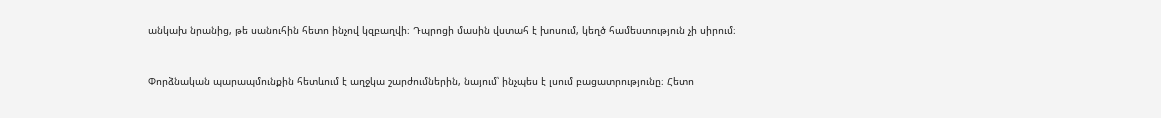անկախ նրանից, թե սանուհին հետո ինչով կզբաղվի։ Դպրոցի մասին վստահ է խոսում, կեղծ համեստություն չի սիրում։


Փորձնական պարապմունքին հետևում է աղջկա շարժումներին, նայում՝ ինչպես է լսում բացատրությունը։ Հետո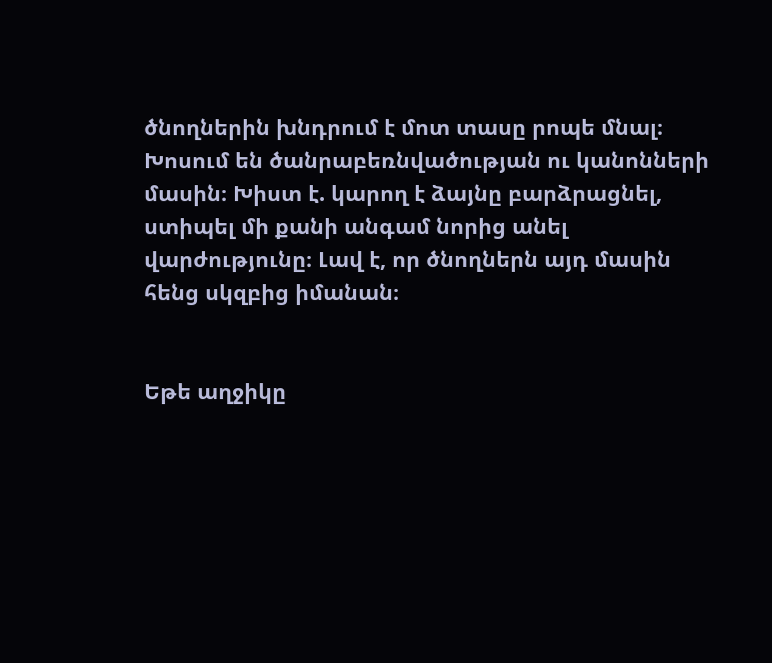ծնողներին խնդրում է մոտ տասը րոպե մնալ։ Խոսում են ծանրաբեռնվածության ու կանոնների մասին։ Խիստ է. կարող է ձայնը բարձրացնել, ստիպել մի քանի անգամ նորից անել վարժությունը։ Լավ է, որ ծնողներն այդ մասին հենց սկզբից իմանան։


Եթե աղջիկը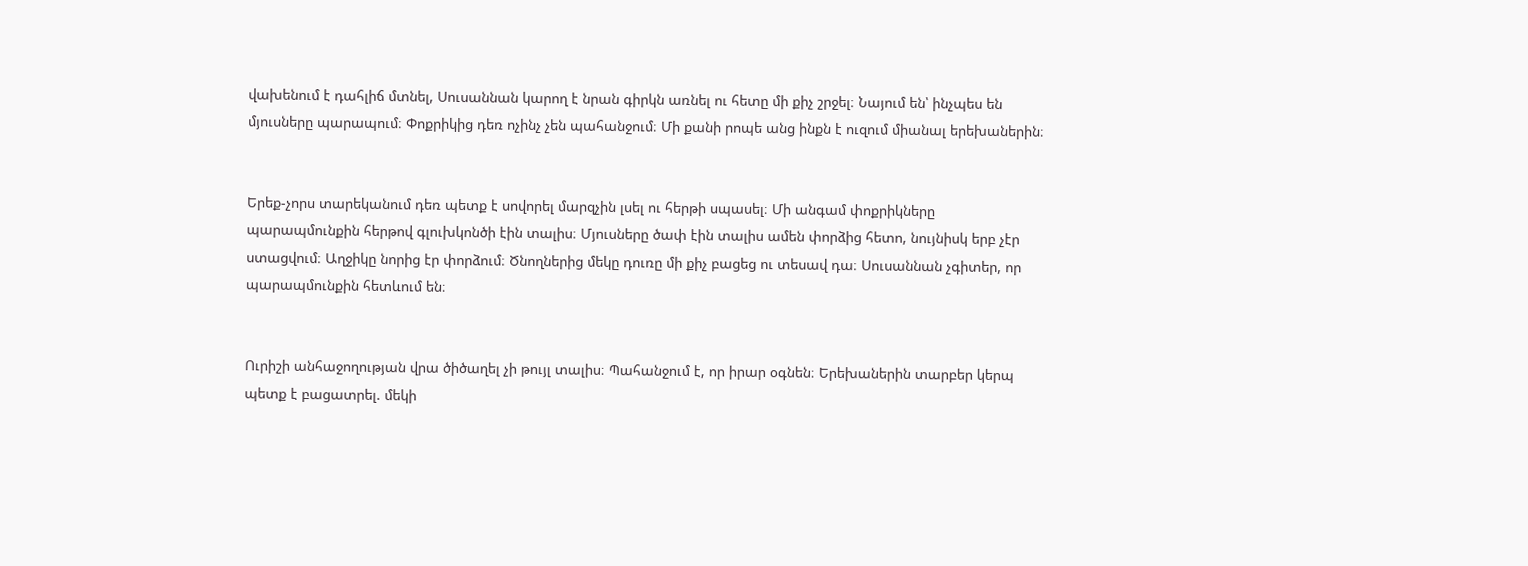վախենում է դահլիճ մտնել, Սուսաննան կարող է նրան գիրկն առնել ու հետը մի քիչ շրջել։ Նայում են՝ ինչպես են մյուսները պարապում։ Փոքրիկից դեռ ոչինչ չեն պահանջում։ Մի քանի րոպե անց ինքն է ուզում միանալ երեխաներին։


Երեք-չորս տարեկանում դեռ պետք է սովորել մարզչին լսել ու հերթի սպասել։ Մի անգամ փոքրիկները պարապմունքին հերթով գլուխկոնծի էին տալիս։ Մյուսները ծափ էին տալիս ամեն փորձից հետո, նույնիսկ երբ չէր ստացվում։ Աղջիկը նորից էր փորձում։ Ծնողներից մեկը դուռը մի քիչ բացեց ու տեսավ դա։ Սուսաննան չգիտեր, որ պարապմունքին հետևում են։


Ուրիշի անհաջողության վրա ծիծաղել չի թույլ տալիս։ Պահանջում է, որ իրար օգնեն։ Երեխաներին տարբեր կերպ պետք է բացատրել. մեկի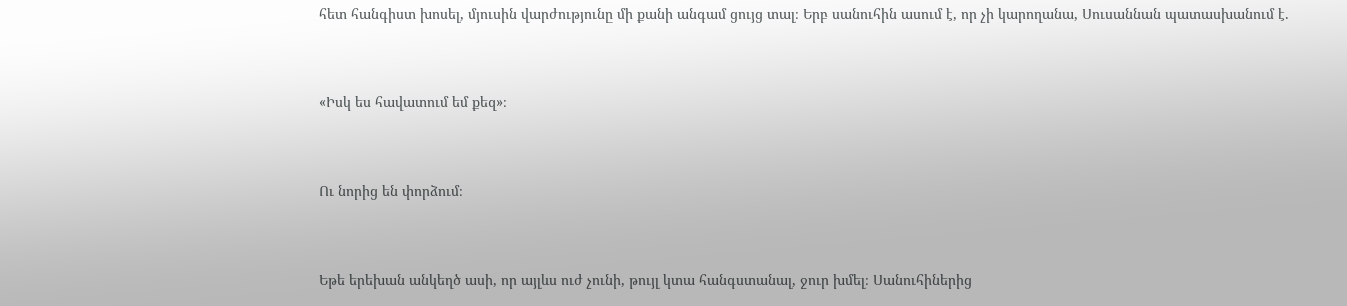հետ հանգիստ խոսել, մյուսին վարժությունը մի քանի անգամ ցույց տալ։ Երբ սանուհին ասում է, որ չի կարողանա, Սուսաննան պատասխանում է.


«Իսկ ես հավատում եմ քեզ»։


Ու նորից են փորձում։


Եթե երեխան անկեղծ ասի, որ այլևս ուժ չունի, թույլ կտա հանգստանալ, ջուր խմել։ Սանուհիներից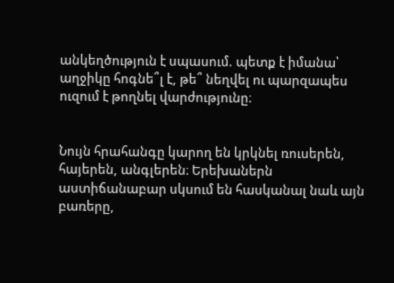անկեղծություն է սպասում. պետք է իմանա՝ աղջիկը հոգնե՞լ է, թե՞ նեղվել ու պարզապես ուզում է թողնել վարժությունը։


Նույն հրահանգը կարող են կրկնել ռուսերեն, հայերեն, անգլերեն։ Երեխաներն աստիճանաբար սկսում են հասկանալ նաև այն բառերը,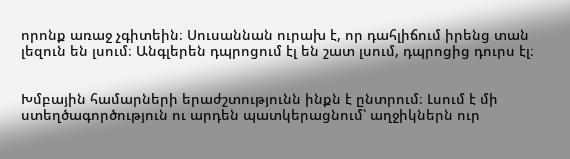որոնք առաջ չգիտեին։ Սուսաննան ուրախ է, որ դահլիճում իրենց տան լեզուն են լսում։ Անգլերեն դպրոցում էլ են շատ լսում, դպրոցից դուրս էլ։


Խմբային համարների երաժշտությունն ինքն է ընտրում։ Լսում է մի ստեղծագործություն ու արդեն պատկերացնում՝ աղջիկներն ուր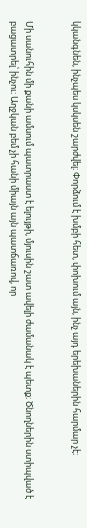կկանգնեն, ինչպես կսկսեն շարժվել։ Փորձում է խմբի հետ, փոխում այն, ինչ այդ երեխաներին հարմար չէ։


Մի սանուհին մի քանի ամսում պատրաստ է ելույթի, մյուսին շատ ավելի ժամանակ է պետք։ Ծնողներին ստիպված է բացատրել՝ ինչու։ Աղջկան բեմ չի հանի միայն այն պատճառով, որ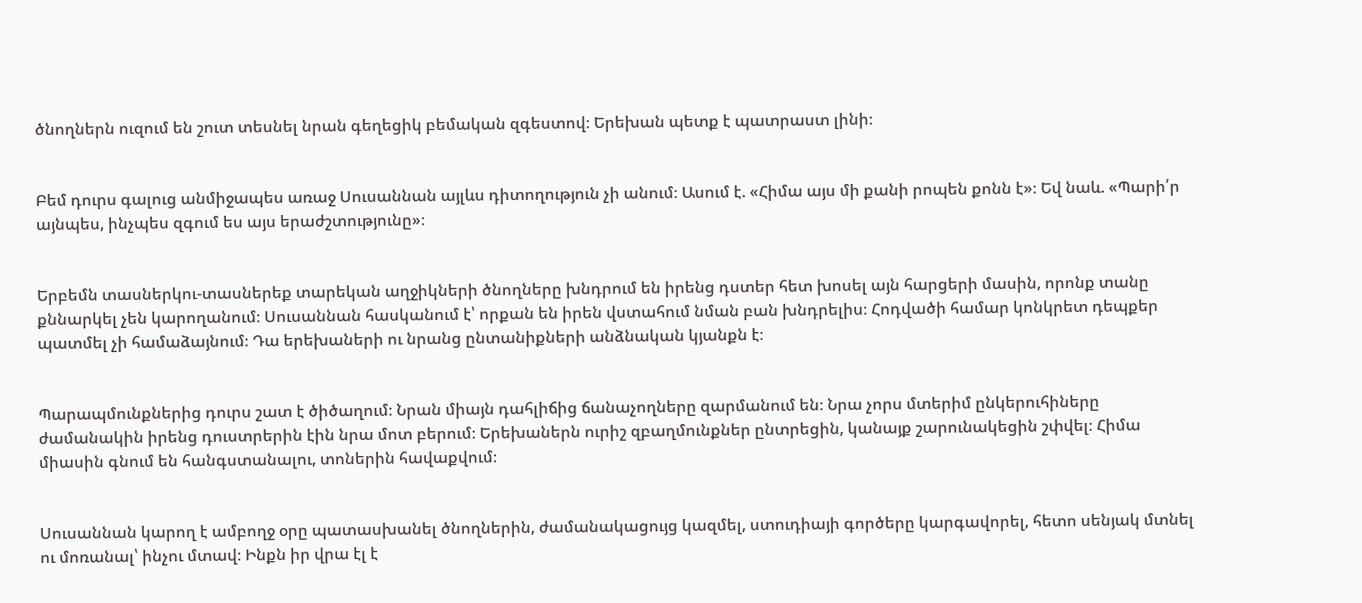ծնողներն ուզում են շուտ տեսնել նրան գեղեցիկ բեմական զգեստով։ Երեխան պետք է պատրաստ լինի։


Բեմ դուրս գալուց անմիջապես առաջ Սուսաննան այլևս դիտողություն չի անում։ Ասում է. «Հիմա այս մի քանի րոպեն քոնն է»։ Եվ նաև. «Պարի՛ր այնպես, ինչպես զգում ես այս երաժշտությունը»։


Երբեմն տասներկու-տասներեք տարեկան աղջիկների ծնողները խնդրում են իրենց դստեր հետ խոսել այն հարցերի մասին, որոնք տանը քննարկել չեն կարողանում։ Սուսաննան հասկանում է՝ որքան են իրեն վստահում նման բան խնդրելիս։ Հոդվածի համար կոնկրետ դեպքեր պատմել չի համաձայնում։ Դա երեխաների ու նրանց ընտանիքների անձնական կյանքն է։


Պարապմունքներից դուրս շատ է ծիծաղում։ Նրան միայն դահլիճից ճանաչողները զարմանում են։ Նրա չորս մտերիմ ընկերուհիները ժամանակին իրենց դուստրերին էին նրա մոտ բերում։ Երեխաներն ուրիշ զբաղմունքներ ընտրեցին, կանայք շարունակեցին շփվել։ Հիմա միասին գնում են հանգստանալու, տոներին հավաքվում։


Սուսաննան կարող է ամբողջ օրը պատասխանել ծնողներին, ժամանակացույց կազմել, ստուդիայի գործերը կարգավորել, հետո սենյակ մտնել ու մոռանալ՝ ինչու մտավ։ Ինքն իր վրա էլ է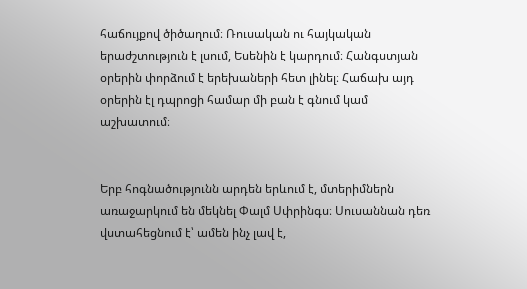հաճույքով ծիծաղում։ Ռուսական ու հայկական երաժշտություն է լսում, Եսենին է կարդում։ Հանգստյան օրերին փորձում է երեխաների հետ լինել։ Հաճախ այդ օրերին էլ դպրոցի համար մի բան է գնում կամ աշխատում։


Երբ հոգնածությունն արդեն երևում է, մտերիմներն առաջարկում են մեկնել Փալմ Սփրինգս։ Սուսաննան դեռ վստահեցնում է՝ ամեն ինչ լավ է,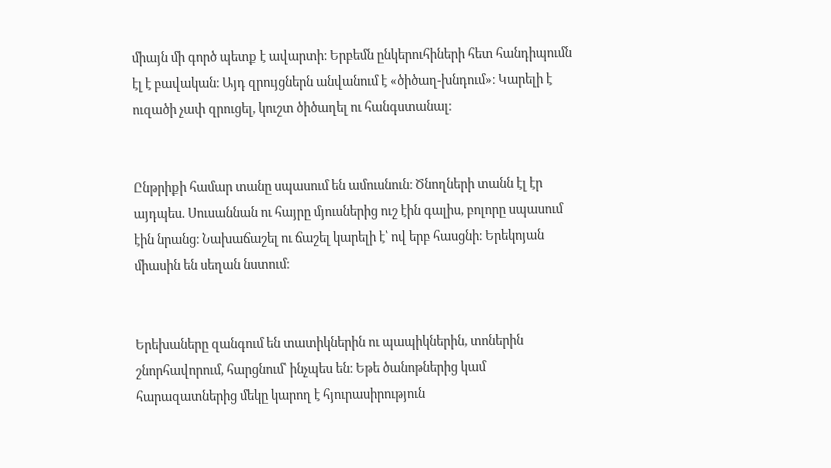միայն մի գործ պետք է ավարտի։ Երբեմն ընկերուհիների հետ հանդիպումն էլ է բավական։ Այդ զրույցներն անվանում է «ծիծաղ-խնդում»։ Կարելի է ուզածի չափ զրուցել, կուշտ ծիծաղել ու հանգստանալ։


Ընթրիքի համար տանը սպասում են ամուսնուն։ Ծնողների տանն էլ էր այդպես. Սուսաննան ու հայրը մյուսներից ուշ էին գալիս, բոլորը սպասում էին նրանց։ Նախաճաշել ու ճաշել կարելի է՝ ով երբ հասցնի։ Երեկոյան միասին են սեղան նստում։


Երեխաները զանգում են տատիկներին ու պապիկներին, տոներին շնորհավորում, հարցնում՝ ինչպես են։ Եթե ծանոթներից կամ հարազատներից մեկը կարող է հյուրասիրություն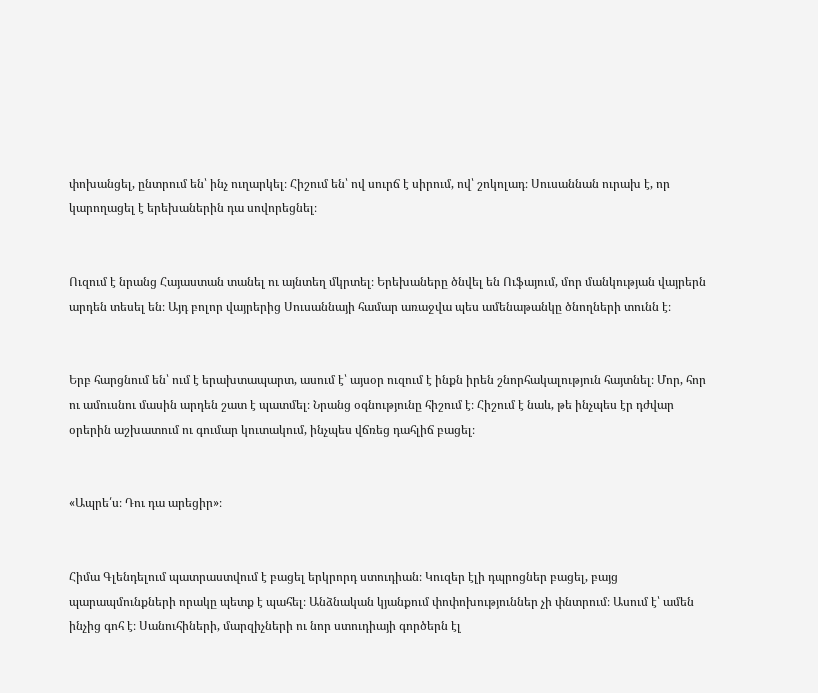փոխանցել, ընտրում են՝ ինչ ուղարկել։ Հիշում են՝ ով սուրճ է սիրում, ով՝ շոկոլադ։ Սուսաննան ուրախ է, որ կարողացել է երեխաներին դա սովորեցնել։


Ուզում է նրանց Հայաստան տանել ու այնտեղ մկրտել։ Երեխաները ծնվել են Ուֆայում, մոր մանկության վայրերն արդեն տեսել են։ Այդ բոլոր վայրերից Սուսաննայի համար առաջվա պես ամենաթանկը ծնողների տունն է։


Երբ հարցնում են՝ ում է երախտապարտ, ասում է՝ այսօր ուզում է ինքն իրեն շնորհակալություն հայտնել։ Մոր, հոր ու ամուսնու մասին արդեն շատ է պատմել։ Նրանց օգնությունը հիշում է։ Հիշում է նաև, թե ինչպես էր դժվար օրերին աշխատում ու գումար կուտակում, ինչպես վճռեց դահլիճ բացել։


«Ապրե՛ս։ Դու դա արեցիր»։


Հիմա Գլենդելում պատրաստվում է բացել երկրորդ ստուդիան։ Կուզեր էլի դպրոցներ բացել, բայց պարապմունքների որակը պետք է պահել։ Անձնական կյանքում փոփոխություններ չի փնտրում։ Ասում է՝ ամեն ինչից գոհ է։ Սանուհիների, մարզիչների ու նոր ստուդիայի գործերն էլ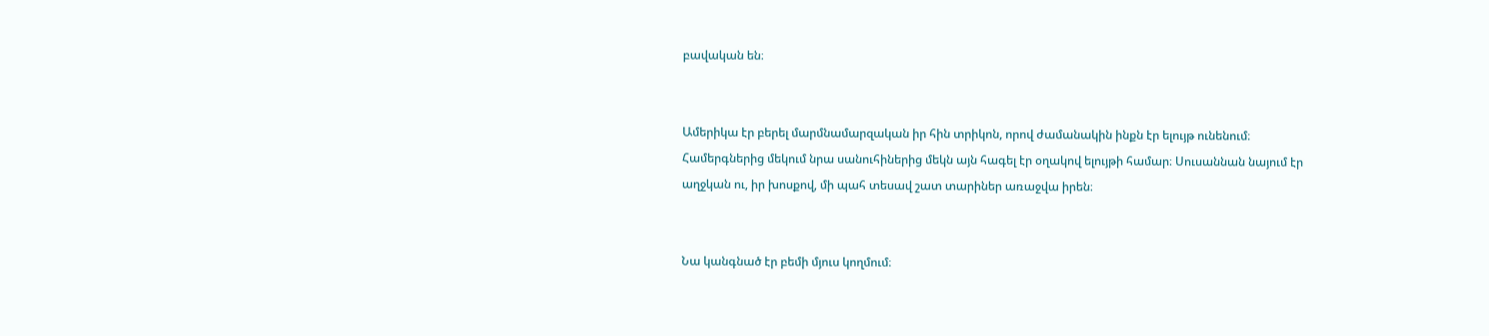բավական են։


Ամերիկա էր բերել մարմնամարզական իր հին տրիկոն, որով ժամանակին ինքն էր ելույթ ունենում։ Համերգներից մեկում նրա սանուհիներից մեկն այն հագել էր օղակով ելույթի համար։ Սուսաննան նայում էր աղջկան ու, իր խոսքով, մի պահ տեսավ շատ տարիներ առաջվա իրեն։


Նա կանգնած էր բեմի մյուս կողմում։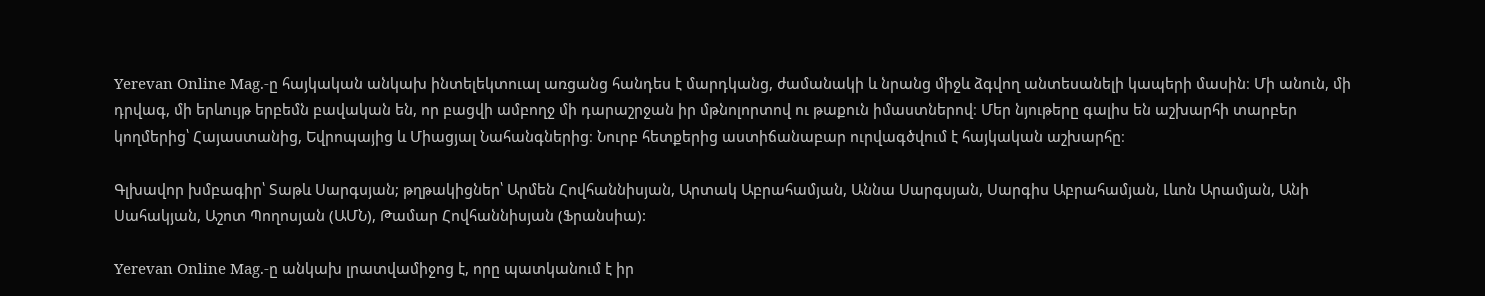Yerevan Online Mag.-ը հայկական անկախ ինտելեկտուալ առցանց հանդես է մարդկանց, ժամանակի և նրանց միջև ձգվող անտեսանելի կապերի մասին։ Մի անուն, մի դրվագ, մի երևույթ երբեմն բավական են, որ բացվի ամբողջ մի դարաշրջան իր մթնոլորտով ու թաքուն իմաստներով։ Մեր նյութերը գալիս են աշխարհի տարբեր կողմերից՝ Հայաստանից, Եվրոպայից և Միացյալ Նահանգներից։ Նուրբ հետքերից աստիճանաբար ուրվագծվում է հայկական աշխարհը։

Գլխավոր խմբագիր՝ Տաթև Սարգսյան; թղթակիցներ՝ Արմեն Հովհաննիսյան, Արտակ Աբրահամյան, Աննա Սարգսյան, Սարգիս Աբրահամյան, Լևոն Արամյան, Անի Սահակյան, Աշոտ Պողոսյան (ԱՄՆ), Թամար Հովհաննիսյան (Ֆրանսիա):

Yerevan Online Mag.-ը անկախ լրատվամիջոց է, որը պատկանում է իր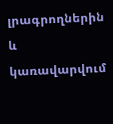լրագրողներին և կառավարվում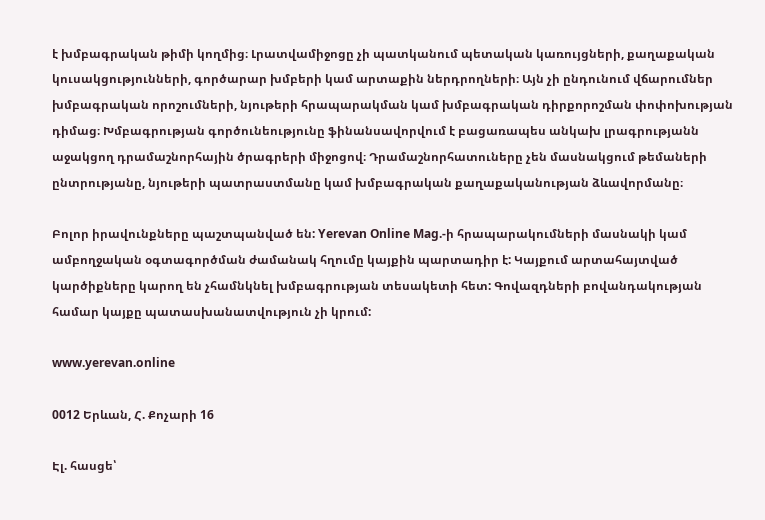է խմբագրական թիմի կողմից։ Լրատվամիջոցը չի պատկանում պետական կառույցների, քաղաքական կուսակցությունների, գործարար խմբերի կամ արտաքին ներդրողների։ Այն չի ընդունում վճարումներ խմբագրական որոշումների, նյութերի հրապարակման կամ խմբագրական դիրքորոշման փոփոխության դիմաց։ Խմբագրության գործունեությունը ֆինանսավորվում է բացառապես անկախ լրագրությանն աջակցող դրամաշնորհային ծրագրերի միջոցով։ Դրամաշնորհատուները չեն մասնակցում թեմաների ընտրությանը, նյութերի պատրաստմանը կամ խմբագրական քաղաքականության ձևավորմանը։

Բոլոր իրավունքները պաշտպանված են: Yerevan Online Mag.-ի հրապարակումների մասնակի կամ ամբողջական օգտագործման ժամանակ հղումը կայքին պարտադիր է: Կայքում արտահայտված կարծիքները կարող են չհամնկնել խմբագրության տեսակետի հետ: Գովազդների բովանդակության համար կայքը պատասխանատվություն չի կրում:

www.yerevan.online

0012 Երևան, Հ. Քոչարի 16

Էլ. հասցե՝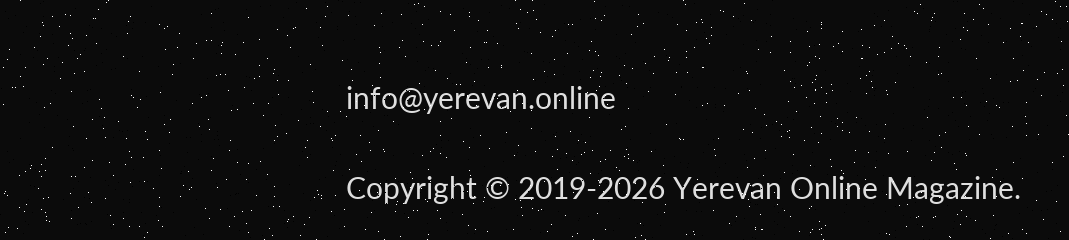info@yerevan.online

Copyright © 2019-2026 Yerevan Online Magazine.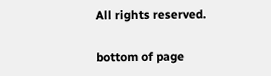All rights reserved.

bottom of page